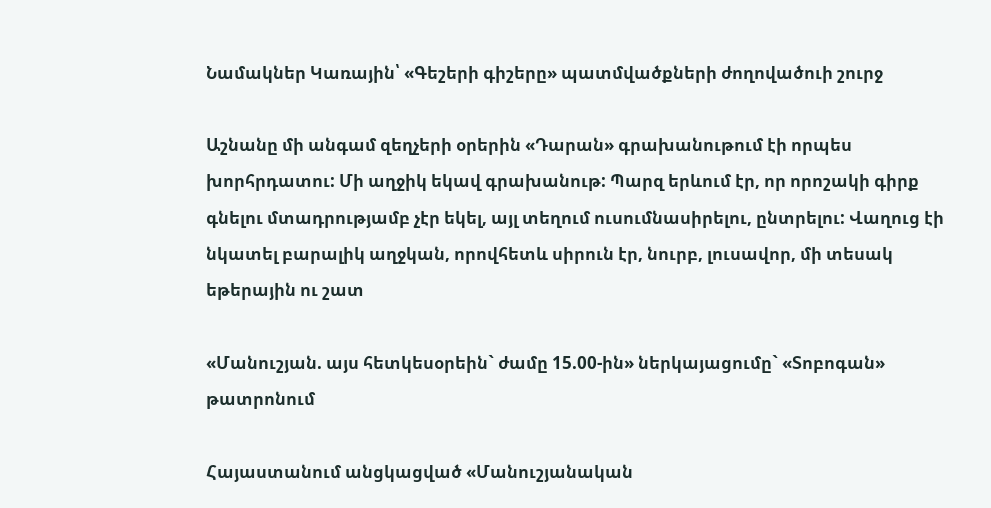Նամակներ Կառային՝ «Գեշերի գիշերը» պատմվածքների ժողովածուի շուրջ

Աշնանը մի անգամ զեղչերի օրերին «Դարան» գրախանութում էի որպես խորհրդատու: Մի աղջիկ եկավ գրախանութ: Պարզ երևում էր, որ որոշակի գիրք գնելու մտադրությամբ չէր եկել, այլ տեղում ուսումնասիրելու, ընտրելու: Վաղուց էի նկատել բարալիկ աղջկան, որովհետև սիրուն էր, նուրբ, լուսավոր, մի տեսակ եթերային ու շատ

«Մանուշյան. այս հետկեսօրեին` ժամը 15.00-ին» ներկայացումը` «Տոբոգան» թատրոնում

Հայաստանում անցկացված «Մանուշյանական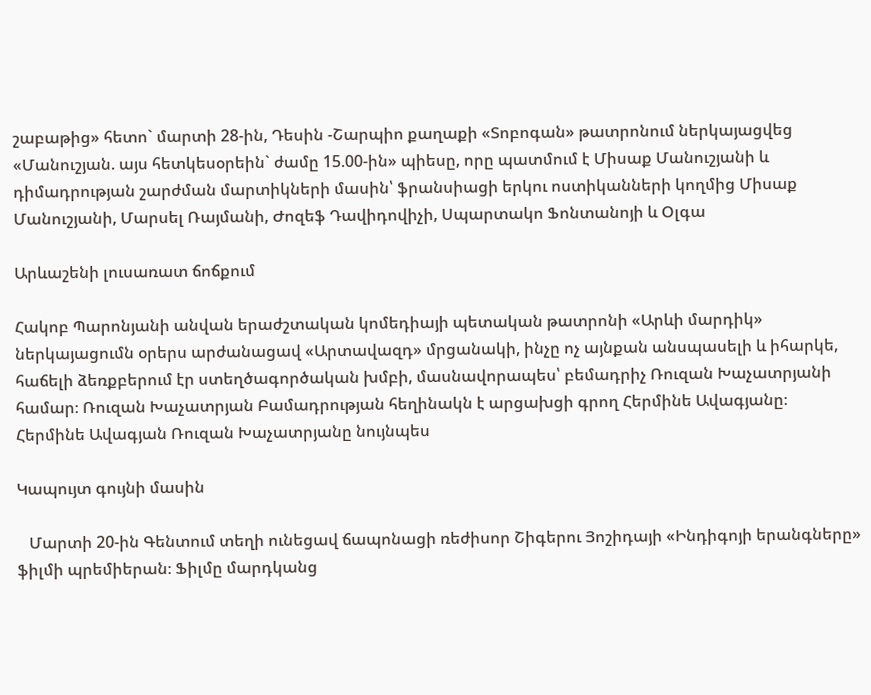շաբաթից» հետո` մարտի 28-ին, Դեսին -Շարպիո քաղաքի «Տոբոգան» թատրոնում ներկայացվեց «Մանուշյան. այս հետկեսօրեին` ժամը 15.00-ին» պիեսը, որը պատմում է Միսաք Մանուշյանի և դիմադրության շարժման մարտիկների մասին՝ ֆրանսիացի երկու ոստիկանների կողմից Միսաք Մանուշյանի, Մարսել Ռայմանի, Ժոզեֆ Դավիդովիչի, Սպարտակո Ֆոնտանոյի և Օլգա

Արևաշենի լուսառատ ճոճքում

Հակոբ Պարոնյանի անվան երաժշտական կոմեդիայի պետական թատրոնի «Արևի մարդիկ» ներկայացումն օրերս արժանացավ «Արտավազդ» մրցանակի, ինչը ոչ այնքան անսպասելի և իհարկե, հաճելի ձեռքբերում էր ստեղծագործական խմբի, մասնավորապես՝ բեմադրիչ Ռուզան Խաչատրյանի համար։ Ռուզան Խաչատրյան Բամադրության հեղինակն է արցախցի գրող Հերմինե Ավագյանը։ Հերմինե Ավագյան Ռուզան Խաչատրյանը նույնպես

Կապույտ գույնի մասին

   Մարտի 20-ին Գենտում տեղի ունեցավ ճապոնացի ռեժիսոր Շիգերու Յոշիդայի «Ինդիգոյի երանգները» ֆիլմի պրեմիերան։ Ֆիլմը մարդկանց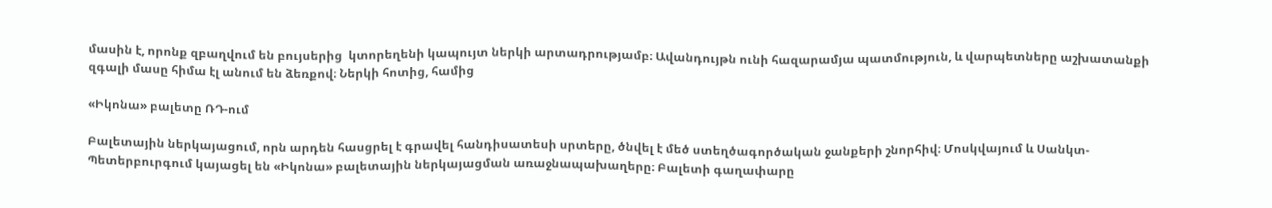մասին է, որոնք զբաղվում են բույսերից  կտորեղենի կապույտ ներկի արտադրությամբ։ Ավանդույթն ունի հազարամյա պատմություն, և վարպետները աշխատանքի զգալի մասը հիմա էլ անում են ձեռքով։ Ներկի հոտից, համից

«Իկոնա» բալետը ՌԴ-ում

Բալետային ներկայացում, որն արդեն հասցրել է գրավել հանդիսատեսի սրտերը, ծնվել է մեծ ստեղծագործական ջանքերի շնորհիվ։ Մոսկվայում և Սանկտ-Պետերբուրգում կայացել են «Իկոնա» բալետային ներկայացման առաջնապախաղերը։ Բալետի գաղափարը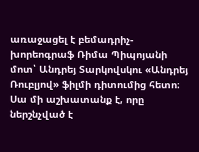առաջացել է բեմադրիչ-խորեոգրաֆ Ռիմա Պիպոյանի մոտ՝ Անդրեյ Տարկովսկու «Անդրեյ Ռուբլյով» ֆիլմի դիտումից հետո։ Սա մի աշխատանք է, որը ներշնչված է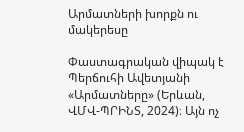Արմատների խորքն ու մակերեսը

Փաստագրական վիպակ է Պերճուհի Ավետյանի «Արմատները» (Երևան, ՎՄՎ-ՊՐԻՆՏ, 2024)։ Այն ոչ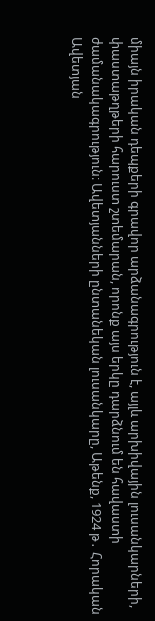միայն իրական դեպքերի գրավոր արձանագրություն է, այլև արխիվային լուսանկարների, փաստաթղթերի հարուստ շտեմարան, որոնք այս երկը դարձնում են հավաստի ժամանակագրություն։ Ավետյանների ընտանեկան լուսանկարը, Աթենք, 1924 թ․ Հորական Ավետյան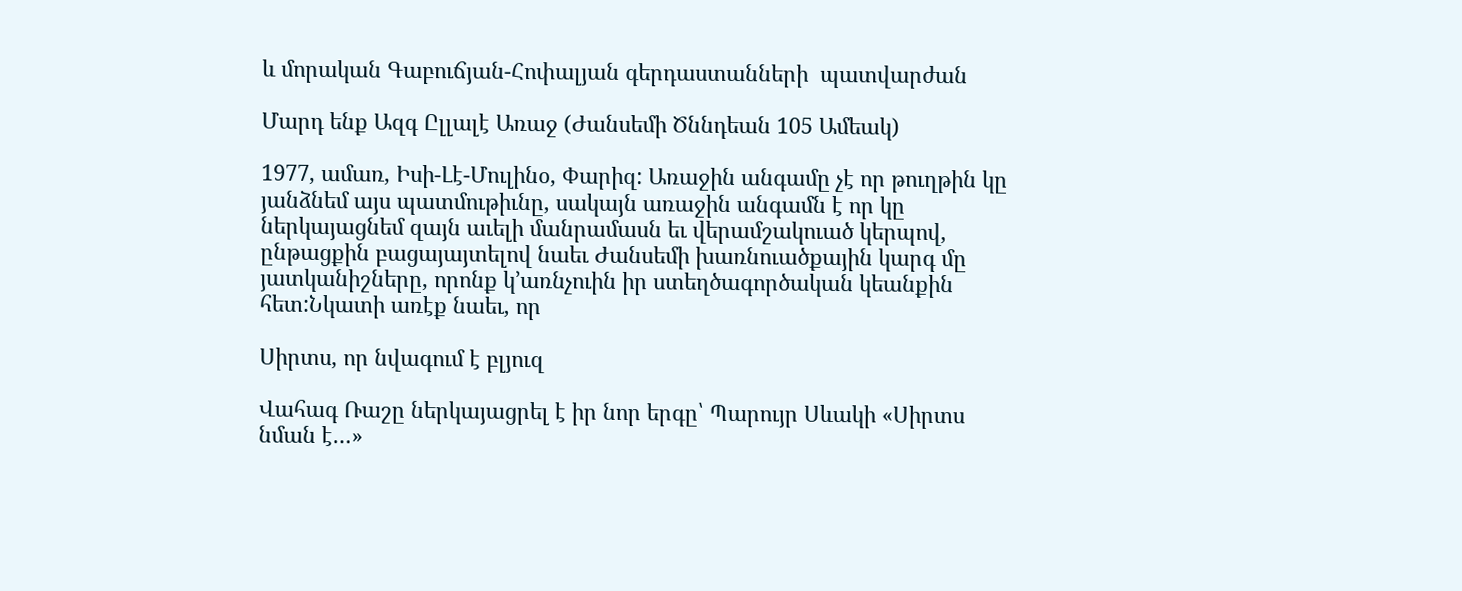և մորական Գաբուճյան-Հոփալյան գերդաստանների  պատվարժան

Մարդ ենք Ազգ Ըլլալէ Առաջ (Ժանսեմի Ծննդեան 105 Ամեակ)

1977, ամառ, Իսի-Լէ-Մուլինօ, Փարիզ: Առաջին անգամը չէ որ թուղթին կը յանձնեմ այս պատմութիւնը, սակայն առաջին անգամն է որ կը ներկայացնեմ զայն աւելի մանրամասն եւ վերամշակուած կերպով, ընթացքին բացայայտելով նաեւ Ժանսեմի խառնուածքային կարգ մը յատկանիշները, որոնք կ’առնչուին իր ստեղծագործական կեանքին հետ:Նկատի առէք նաեւ, որ

Սիրտս, որ նվագում է բլյուզ

Վահագ Ռաշը ներկայացրել է իր նոր երգը՝ Պարույր Սևակի «Սիրտս նման է…»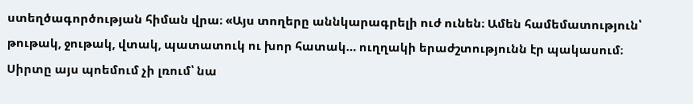ստեղծագործության հիման վրա։ «Այս տողերը աննկարագրելի ուժ ունեն։ Ամեն համեմատություն՝ թութակ, ջութակ, վտակ, պատատուկ ու խոր հատակ… ուղղակի երաժշտությունն էր պակասում։ Սիրտը այս պոեմում չի լռում՝ նա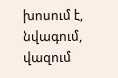խոսում է, նվագում, վազում